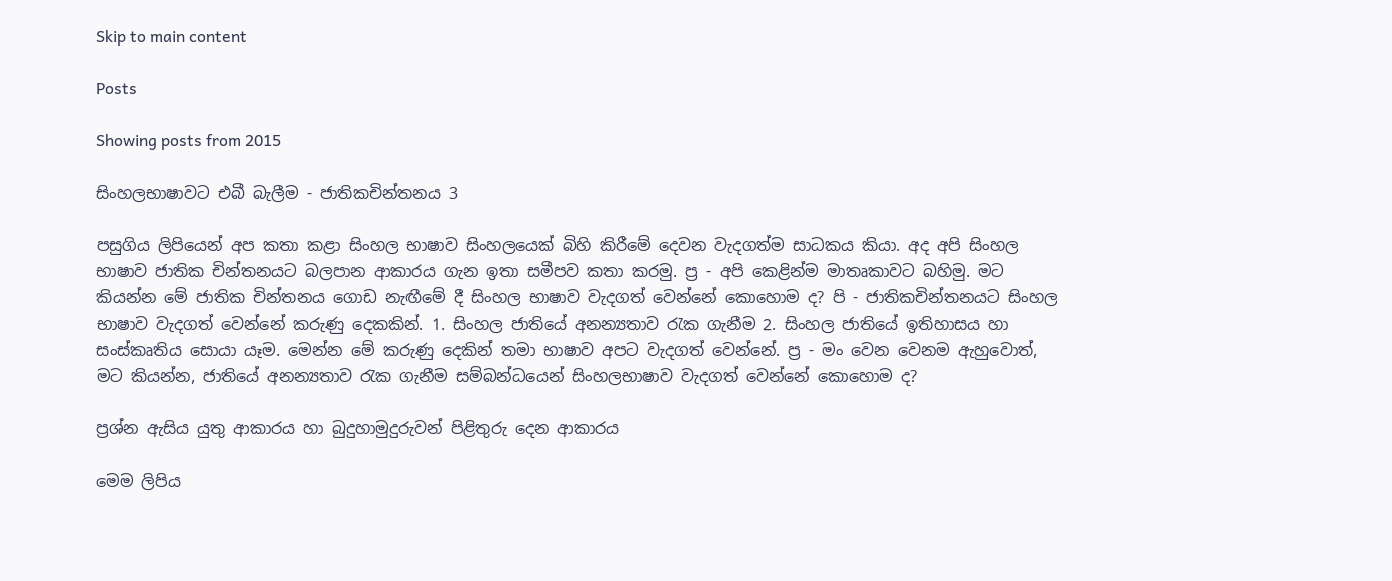Skip to main content

Posts

Showing posts from 2015

සිංහලභාෂාවට එබී බැලීම - ජාතිකචින්තනය 3

පසුගිය ලිපියෙන් අප කතා කළා සිංහල භාෂාව සිංහලයෙක් බිහි කිරීමේ දෙවන වැදගත්ම සාධකය කියා. අද අපි සිංහල භාෂාව ජාතික චින්තනයට බලපාන ආකාරය ගැන ඉතා සමීපව කතා කරමු. ප්‍ර - අපි ‍කෙළින්ම මාතෘකාවට බහිමු. මට කියන්න මේ ජාතික චින්තනය ගොඩ නැඟීමේ දී සිංහල භාෂාව වැදගත් වෙන්නේ කොහොම ද? පි - ජාතිකචින්තනයට සිංහල භාෂාව වැදගත් වෙන්නේ කරුණු දෙකකින්. 1. සිංහල ජාතියේ අනන්‍යතාව රැක ගැනීම 2. සිංහල ජාතියේ ඉතිහාසය හා සංස්කෘතිය සොයා යෑම. මෙන්න මේ කරුණු දෙකින් තමා භාෂාව අපට වැදගත් වෙන්නේ. ප්‍ර - මං වෙන වෙනම ඇහුවොත්, මට කියන්න, ජාතියේ අනන්‍යතාව රැක ගැනීම සම්බන්ධයෙන් සිංහලභාෂාව වැදගත් වෙන්නේ කොහොම ද?

ප්‍රශ්න ඇසිය යුතු ආකාරය හා බුදුහාමුදුරුවන් පිළිතුරු දෙන ආකාරය

මෙම ලිපිය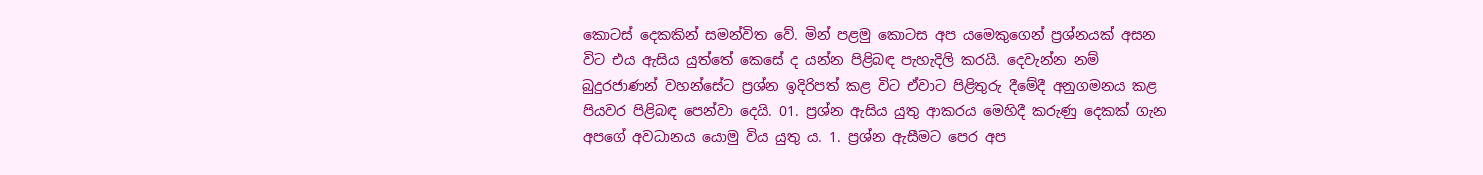කොටස් දෙකකින් සමන්විත වේ. මින් පළමු කොටස අප යමෙකුගෙන් ප්‍රශ්නයක් අසන විට එය ඇසිය යුත්තේ කෙසේ ද යන්න පිළිබඳ පැහැදිලි කරයි. දෙවැන්න නම් බුදුරජාණන් වහන්සේට ප්‍රශ්න ඉදිරිපත් කළ විට ඒවාට පිළිතුරු දීමේදී අනුගමනය කළ පියවර පිළිබඳ පෙන්වා දෙයි. 01. ප්‍රශ්න ඇසිය යුතු ආකරය මෙහිදී කරුණු දෙකක් ගැන අපගේ අවධානය යොමු විය යුතු ය. 1. ප්‍රශ්න ඇසීමට පෙර අප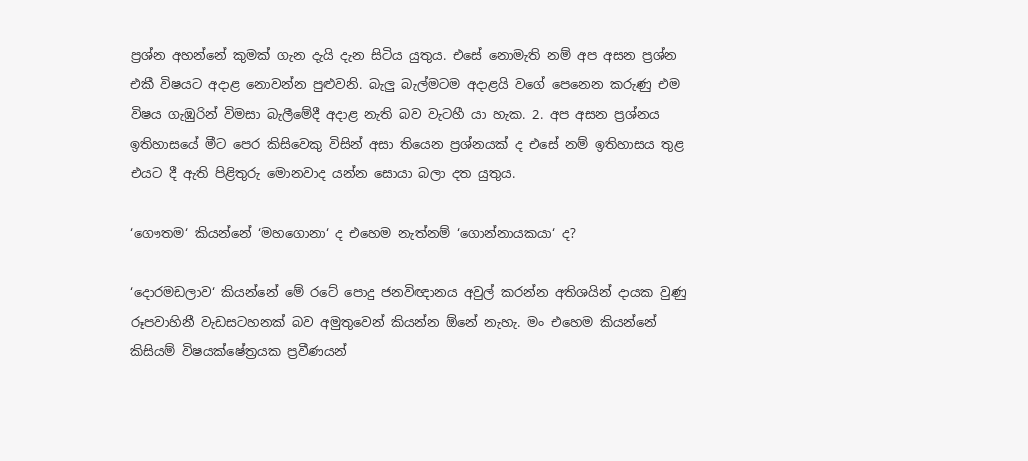ප්‍රශ්න අහන්නේ කුමක් ගැන දැයි දැන සිටිය යුතුය. එසේ නොමැති නම් අප අසන ප්‍රශ්න එකී විෂයට අදාළ නොවන්න පුළුවනි. බැලු බැල්මටම අදාළයි වගේ පෙනෙන කරුණු එම විෂය ගැඹුරින් විමසා බැලීමේදී අදාළ නැති බව වැටහී යා හැක. 2. අප අසන ප්‍රශ්නය ඉතිහාසයේ මීට පෙර කිසිවෙකු විසින් අසා තියෙන ප්‍රශ්නයක් ද එසේ නම් ඉතිහාසය තුළ එයට දී ඇති පිළිතුරු මොනවාද යන්න සොයා බලා දත යුතුය.

‘ගෞතම‘ කියන්නේ ‘මහගොනා‘ ද එහෙම නැත්නම් ‘ගොන්නායකයා‘ ද?

‘දොරමඩලාව‘ කියන්නේ මේ රටේ පොදු ජනවිඥානය අවුල් කරන්න අතිශයින් දායක වුණු රූපවාහිනී වැඩසටහනක් බව අමුතුවෙන් කියන්න ඕනේ නැහැ. මං එහෙම කියන්නේ කිසියම් විෂයක්ෂේත්‍රයක ප්‍රවීණයන්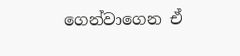ගෙන්වාගෙන ඒ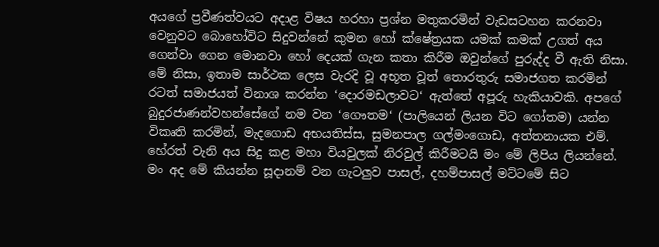අයගේ ප්‍රවීණත්වයට අදාළ විෂය හරහා ප්‍රශ්න මතුකරමින් වැඩසටහන කරනවා වෙනුවට බොහෝවිට සිදුවන්නේ කුමන හෝ ක්ෂේත්‍රයක යමක් කමක් උගත් අය ගෙන්වා ගෙන මොනවා හෝ දෙයක් ගැන කතා කිරීම ඔවුන්ගේ පුරුද්ද වී ඇති නිසා. මේ නිසා, ඉතාම සාර්ථක ලෙස වැරදි වූ අභූත වූත් තොරතුරු සමාජගත කරමින් රටත් සමාජයත් විනාශ කරන්න ‘දොරමඩලාවට‘ ඇත්තේ අපූරු හැකියාවකි. අපගේ බුදුරජාණන්වහන්සේගේ නම වන ‘ගෞතම‘ (පාලියෙන් ලියන විට ගෝතම) යන්න විකෘති කරමින්, මැදගොඩ අභයතිස්ස, සුමනපාල ගල්මංගොඩ, අත්තනායක එම්. හේරත් වැනි අය සිදු කළ මහා වියවුලක් නිරවුල් කිරීමටයි මං මේ ලිපිය ලියන්නේ. මං අද මේ කියන්න සූදානම් වන ගැටලුව පාසල්, දහම්පාසල් මට්ටමේ සිට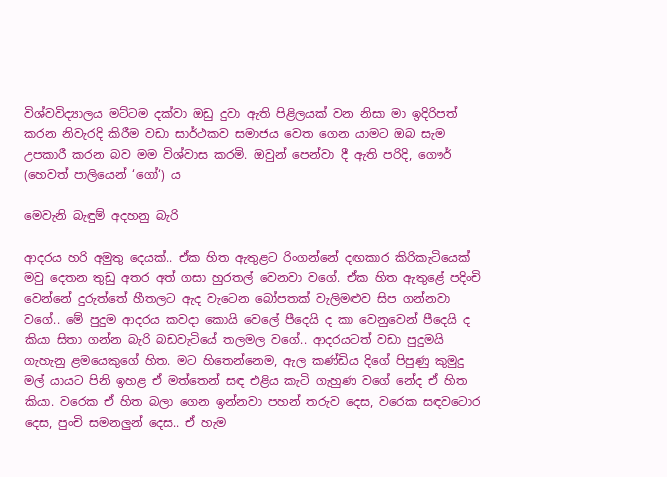විශ්වවිද්‍යාලය මට්ටම දක්වා ඔඩු දුවා ඇති පිළිලයක් වන නිසා මා ඉදිරිපත් කරන නිවැරදි කිරීම වඩා සාර්ථකව සමාජය වෙත ගෙන යාමට ඔබ සැම උපකාරී කරන බව මම විශ්වාස කරමි. ඔවුන් පෙන්වා දී ඇති පරිදි, ගෞර් (හෙවත් පාලියෙන් ‘ගෝ‘) ය

මෙවැනි බැඳුම් අදහනු බැරි

ආදරය හරි අමුතු දෙයක්.. ඒක හිත ඇතුළට රිංගන්නේ දඟකාර කිරිකැටියෙක් මවු දෙතන තුඩු අතර අත් ගසා හුරතල් වෙනවා වගේ. ඒක හිත ඇතුළේ පදිංචි වෙන්නේ දුරුත්තේ හීතලට ඇද වැටෙන බෝපතක් වැලිමළුව සිප ගන්නවා වගේ.. මේ පුදුම ආදරය කවදා කොයි වෙලේ පීදෙයි ද කා වෙනුවෙන් පීදෙයි ද කියා සිතා ගන්න බැරි බඩවැටියේ තලමල වගේ.. ආදරයටත් වඩා පුදුමයි ගැහැනු ළමයෙකුගේ හිත. මට හිතෙන්නෙම, ඇල කණ්ඩිය දිගේ පිපුණු කුමුදු මල් යායට පිනි ඉහළ ඒ මත්තෙන් සඳ එළිය කැටි ගැහුණ වගේ නේද ඒ හිත කියා. වරෙක ඒ හිත බලා ගෙන ඉන්නවා පහන් තරුව දෙස, වරෙක සඳවටොර දෙස, පුංචි සමනලුන් දෙස.. ඒ හැම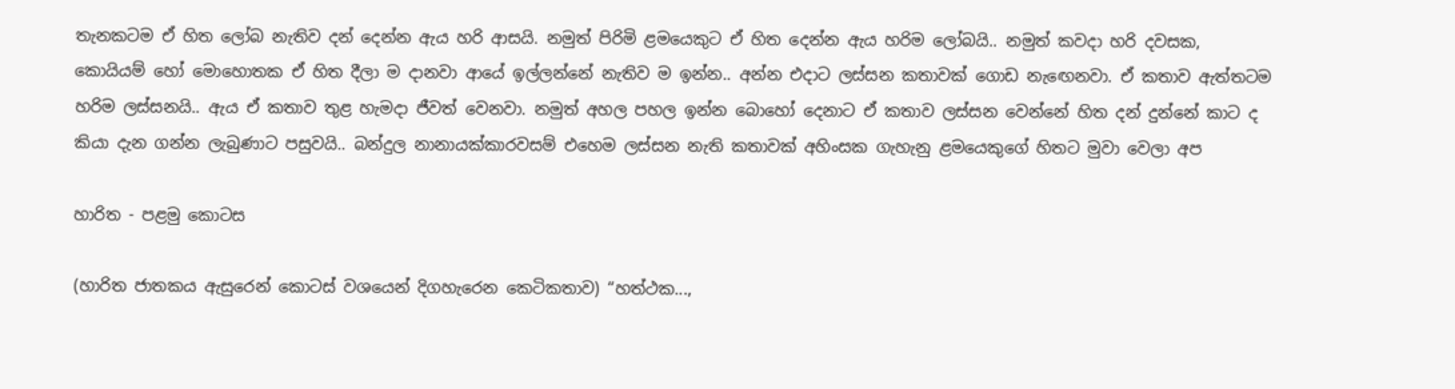තැනකටම ඒ හිත ලෝබ නැතිව දන් දෙන්න ඇය හරි ආසයි. නමුත් පිරිමි ළමයෙකුට ඒ හිත දෙන්න ඇය හරිම ලෝබයි.. නමුත් කවදා හරි දවසක, කොයියම් හෝ මොහොතක ඒ හිත දීලා ම දානවා ආයේ ඉල්ලන්නේ නැතිව ම ඉන්න.. අන්න එදාට ලස්සන කතාවක් ගොඩ නැඟෙනවා. ඒ කතාව ඇත්තටම හරිම ලස්සනයි.. ඇය ඒ කතාව තුළ හැමදා ජීවත් වෙනවා. නමුත් අහල පහල ඉන්න බොහෝ දෙනාට ඒ කතාව ලස්සන වෙන්නේ හිත දන් දුන්නේ කාට ද කියා දැන ගන්න ලැබුණාට පසුවයි.. බන්දුල නානායක්කාරවසම් එහෙම ලස්සන නැති කතාවක් අහිංසක ගැහැනු ළමයෙකුගේ හිතට මුවා වෙලා අප

හාරිත - පළමු කොටස

(හාරිත ජාතකය ඇසුරෙන් කොටස් වශයෙන් දිගහැරෙන කෙටිකතාව) “හත්ථක...,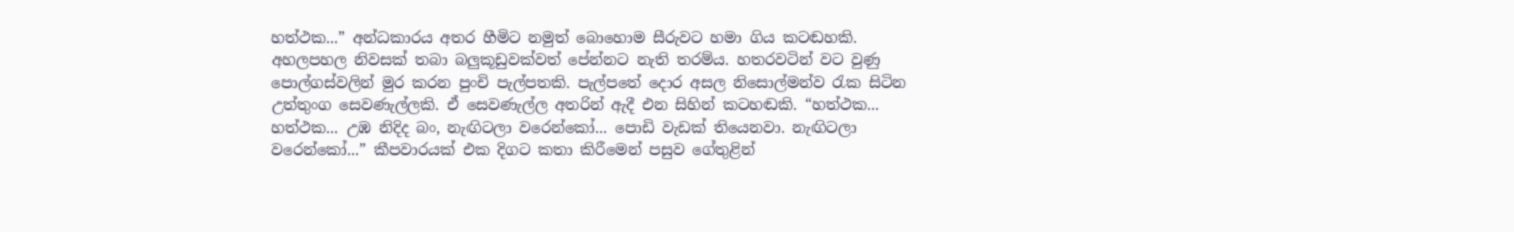හත්ථක...” අන්ධකාරය අතර හීමිට නමුත් බොහොම සීරුවට හමා ගිය කටඬහකි. අහලපහල නිවසක් තබා බලුකූඩුවක්වත් පේන්නට නැති තරම්ය. හතරවටින් වට වුණු පොල්ගස්වලින් මුර කරන පුංචි පැල්පතකි. පැල්පතේ දොර අසල නිසොල්මන්ව රැක සිටින උත්තුංග සෙවණැල්ලකි. ඒ සෙවණැල්ල අතරින් ඇදී එන සිහින් කටහඬකි. “හත්ථක... හත්ථක... උඹ නිදිද බං, නැඟිටලා වරෙන්කෝ... පොඩි වැඩක් තියෙනවා. නැඟිටලා වරෙන්කෝ...” කීපවාරයක් එක දිගට කතා කිරීමෙන් පසුව ගේතුළින්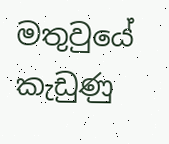මතුවුයේ කැඩුණු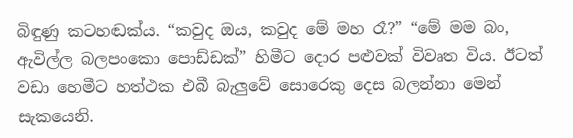බිඳුණු කටහඬක්ය. “කවුද ඔය, කවුද මේ මහ රෑ?” “මේ මම බං, ඇවිල්ල බලපංකො පොඩ්ඩක්” හිමීට දොර පළුවක් විවෘත විය. ඊටත් වඩා හෙමීට හත්ථක එබී බැලුවේ සොරෙකු දෙස බලන්නා මෙන් සැකයෙනි.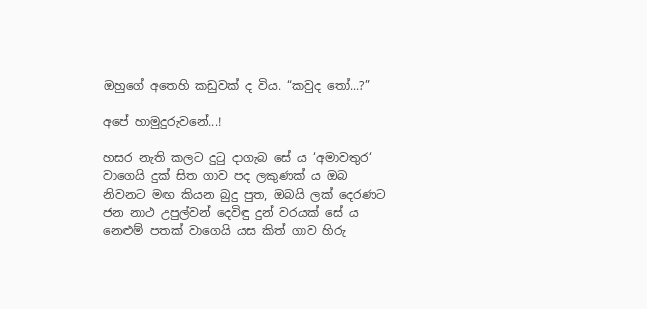ඔහුගේ අතෙහි කඩුවක් ද විය. “කවුද තෝ...?”

අපේ හාමුදුරුවනේ...!

හසර නැති කලට දුටු දාගැබ සේ ය ‘අමාවතුර‘ වාගෙයි දුක් සිත ගාව පද ලකුණක් ය ඔබ නිවනට මඟ කියන බුදු පුත, ඔබයි ලක් දෙරණට ජන නාථ උපුල්වන් දෙවිඳු දුන් වරයක් සේ ය නෙළුම් පතක් වාගෙයි යස කිත් ගාව හිරු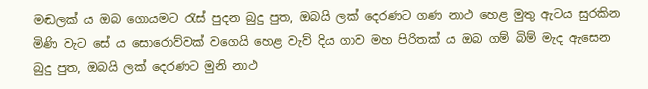මඬලක් ය ඔබ ගොයමට රැස් පුදන බුදු පුත, ඔබයි ලක් දෙරණට ගණ නාථ හෙළ මුතු ඇටය සුරකින මිණි වැට සේ ය සොරොව්වක් වගෙයි හෙළ වැව් දිය ගාව මහ පිරිතක් ය ඔබ ගම් බිම් මැද ඇසෙන බුදු පුත, ඔබයි ලක් දෙරණට මුනි නාථ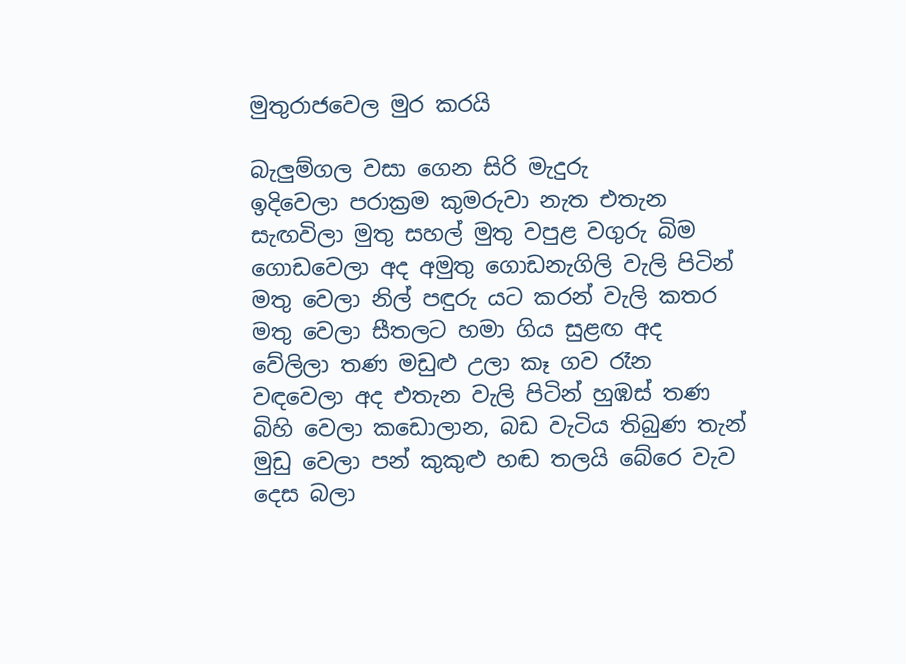මුතුරාජවෙල මුර කරයි

බැලුම්ගල වසා ගෙන සිරි මැදුරු          ඉදිවෙලා පරාක්‍රම කුමරුවා නැත එතැන            සැඟවිලා මුතු සහල් මුතු වපුළ වගුරු බිම       ගොඩවෙලා අද අමුතු ගොඩනැගිලි වැලි පිටින්     මතු වෙලා නිල් පඳුරු යට කරන් වැලි කතර      මතු වෙලා සීතලට හමා ගිය සුළඟ අද                  වේලිලා තණ මඩුළු උලා කෑ ගව රෑන             වඳවෙලා අද එතැන වැලි පිටින් හුඹස් තණ     බිහි වෙලා කඩොලාන, බඩ වැටිය තිබුණ තැන් මුඩු වෙලා පන් කුකුළු හඬ තලයි බේරෙ වැව     දෙස බලා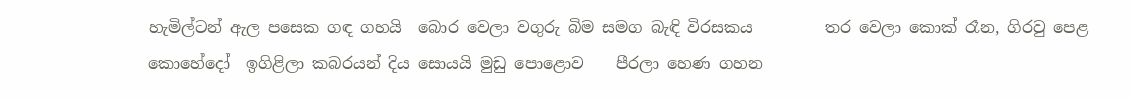හැමිල්ටන් ඇල පසෙක ගඳ ගහයි  බොර වෙලා වගුරු බිම සමග බැඳි විරසකය         තර වෙලා කොක් රෑන, ගිරවු පෙළ කොහේදෝ  ඉගිළිලා කබරයන් දිය සොයයි මුඩු පොළොව    පීරලා හෙණ ගහන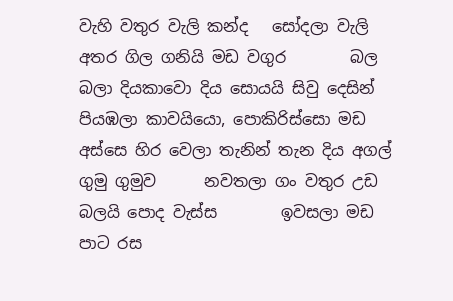වැහි වතුර වැලි කන්ද   සෝදලා වැලි අතර ගිල ගනියි මඩ වගුර        බල බලා දියකාවො දිය සොයයි සිවු දෙසින්     පියඹලා කාවයියො, පොකිරිස්සො මඩ අස්සෙ හිර වෙලා තැනින් තැන දිය අගල් ගුමු ගුමුව      නවතලා ගං වතුර උඩ බලයි පොද වැස්ස        ඉවසලා මඩ පාට රස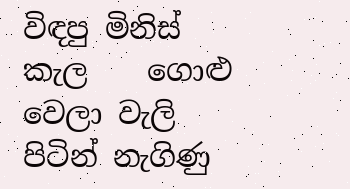විඳපු මිනිස් කැල    ගොළු වෙලා වැලි පිටින් නැගිණු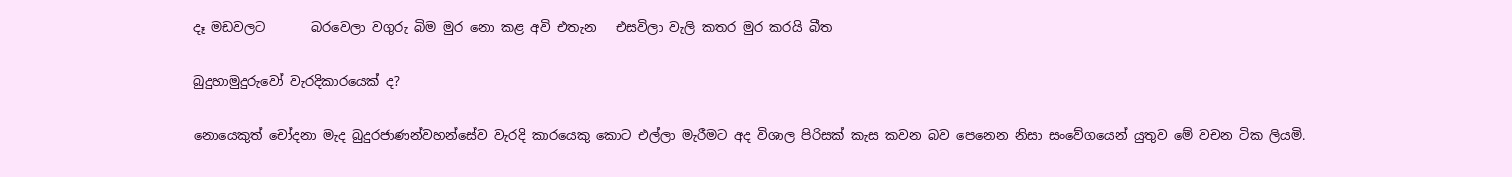දෑ මඩවලට       බරවෙලා වගුරු බිම මුර නො කළ අවි එතැන   එසවිලා වැලි කතර මුර කරයි බීත

බුදුහාමුදුරුවෝ වැරදිකාරයෙක් ද?

නොයෙකුත් චෝදනා මැද බුදුරජාණන්වහන්සේව වැරදි කාරයෙකු කොට එල්ලා මැරීමට අද විශාල පිරිසක් කැස කවන බව පෙනෙන නිසා සංවේගයෙන් යුතුව මේ වචන ටික ලියමි.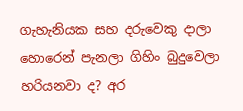ගැහැනියක සහ දරුවෙකු දාලා හොරෙන් පැනලා ගිහිං බුදුවෙලා හරියනවා ද? අර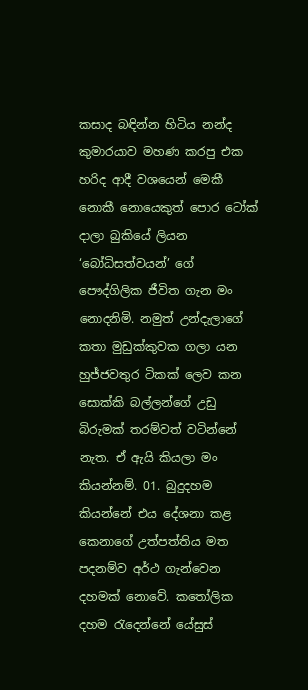කසාද බඳින්න හිටිය නන්ද කුමාරයාව මහණ කරපු එක හරිද ආදී වශයෙන් මෙකී නොකී නොයෙකුත් පොර ටෝක් දාලා බුකියේ ලියන ‘බෝධිසත්වයන්’ ගේ පෞද්ගිලික ජීවිත ගැන මං නොදනිමි. නමුත් උන්දැලාගේ කතා මුඩුක්කුවක ගලා යන හුජ්ජවතුර ටිකක් ලෙව කන සොක්කි බල්ලන්ගේ උඩු බිරුමක් තරම්වත් වටින්නේ නැත. ඒ ඇයි කියලා මං කියන්නම්. 01. බුදුදහම කියන්නේ එය දේශනා කළ කෙනාගේ උත්පත්තිය මත පදනම්ව අර්ථ ගැන්වෙන දහමක් නොවේ. කතෝලික දහම රැදෙන්නේ යේසුස්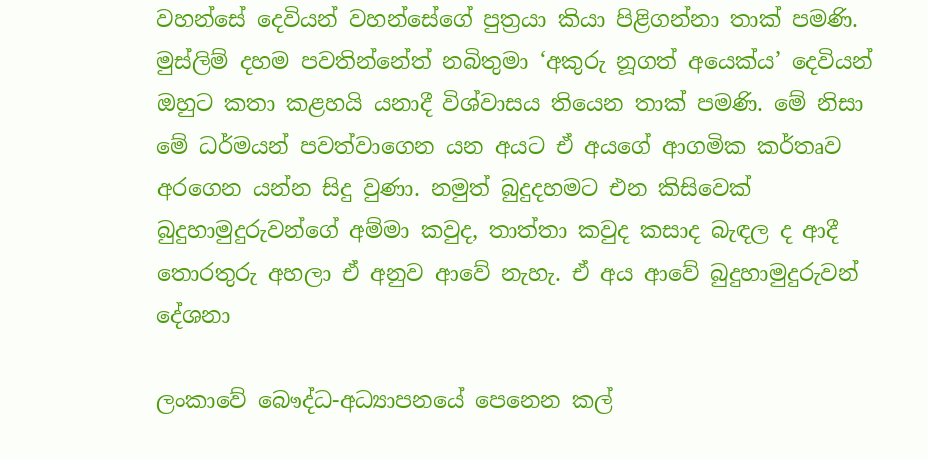වහන්සේ දෙවියන් වහන්සේගේ පුත්‍රයා කියා පිළිගන්නා තාක් පමණි. මුස්ලිම් දහම පවතින්නේත් නබිතුමා ‘අකුරු නූගත් අයෙක්ය’ දෙවියන් ඔහුට කතා කළහයි යනාදී විශ්වාසය තියෙන තාක් පමණි. මේ නිසා මේ ධර්මයන් පවත්වාගෙන යන අයට ඒ අයගේ ආගමික කර්තෘව අරගෙන යන්න සිදු වුණා. නමුත් බුදුදහමට එන කිසිවෙක් බුදුහාමුදුරුවන්ගේ අම්මා කවුද, තාත්තා කවුද කසාද බැඳල ද ආදී තොරතුරු අහලා ඒ අනුව ආවේ නැහැ. ඒ අය ආවේ බුදුහාමුදුරුවන් දේශනා

ලංකාවේ බෞද්ධ-අධ්‍යාපනයේ පෙනෙන කල්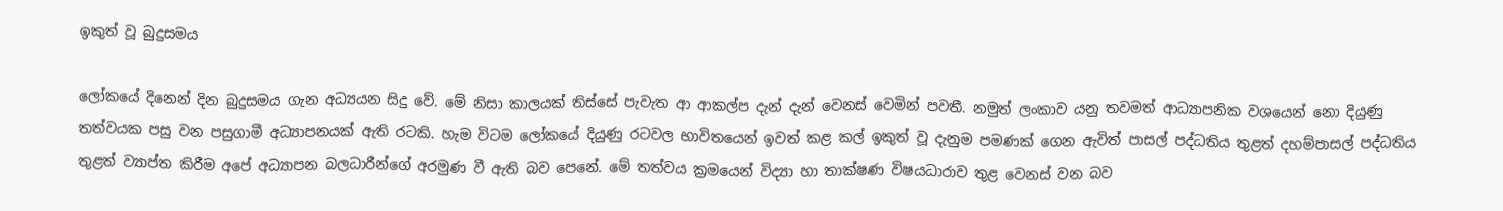ඉකුත් වූ බුදුසමය

ලෝකයේ දිනෙන් දින බුදුසමය ගැන අධ්‍යයන සිදු වේ. මේ නිසා කාලයක් තිස්සේ පැවැත ආ ආකල්ප දැන් දැන් වෙනස් වෙමින් පවතී. නමුත් ලංකාව යනු තවමත් ආධ්‍යාපනික වශයෙන් නො දියුණු තත්වයක පසු වන පසුගාමී අධ්‍යාපනයක් ඇති රටකි. හැම විටම ලෝකයේ දියුණු රටවල භාවිතයෙන් ඉවත් කළ කල් ඉකුත් වූ දැනුම පමණක් ගෙන ඇවිත් පාසල් පද්ධතිය තුළත් දහම්පාසල් පද්ධතිය තුළත් ව්‍යාප්ත කිරීම අපේ අධ්‍යාපන බලධාරීන්ගේ අරමුණ වී ඇති බව පෙනේ. මේ තත්වය ක්‍රමයෙන් විද්‍යා හා තාක්ෂණ විෂයධාරාව තුළ වෙනස් වන බව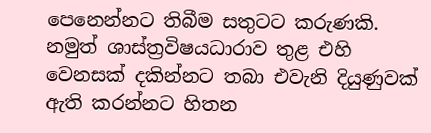පෙනෙන්නට තිබීම සතුටට කරුණකි. නමුත් ශාස්ත්‍රවිෂයධාරාව තුළ එහි වෙනසක් දකින්නට තබා එවැනි දියුණුවක් ඇති කරන්නට හිතන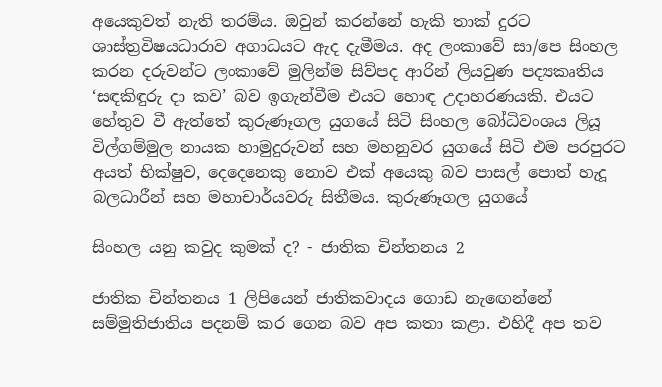අයෙකුවත් නැති තරම්ය. ඔවුන් කරන්නේ හැකි තාක් දුරට ශාස්ත්‍රවිෂයධාරාව අගාධයට ඇද දැමීමය. අද ලංකාවේ සා/පෙ සිංහල කරන දරුවන්ට ලංකාවේ මුලින්ම සිව්පද ආරින් ලියවුණ පද්‍යකෘතිය ‘සඳකිඳුරු දා කව’ බව ඉගැන්වීම එයට හොඳ උදාහරණයකි. එයට හේතුව වී ඇත්තේ කුරුණෑගල යුගයේ සිටි සිංහල බෝධිවංශය ලියූ විල්ගම්මුල නායක හාමුදුරුවන් සහ මහනුවර යුගයේ සිටි එම පරපුරට අයත් භික්ෂුව, දෙදෙනෙකු නොව එක් අයෙකු බව පාසල් පොත් හැදූ බලධාරීන් සහ මහාචාර්යවරු සිතීමය. කුරුණෑගල යුගයේ

සිංහල යනු කවුද කුමක් ද? - ජාතික චින්තනය 2

ජාතික චින්තනය 1 ලිපියෙන් ජාතිකවාදය ගොඩ නැඟෙන්නේ සම්මුතිජාතිය පදනම් කර ගෙන බව අප කතා කළා. එහිදී අප තව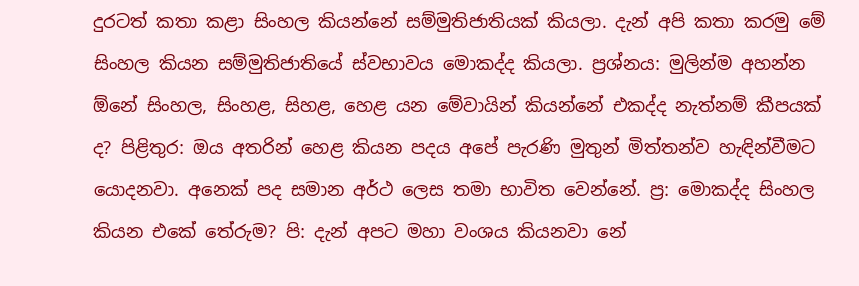දුරටත් කතා කළා සිංහල කියන්නේ සම්මුතිජාතියක් කියලා. දැන් අපි කතා කරමු මේ සිංහල කියන සම්මුතිජාතියේ ස්වභාවය මොකද්ද කියලා. ප්‍රශ්නය: මුලින්ම අහන්න ඕනේ සිංහල, සිංහළ, සිහළ, හෙළ යන මේවායින් කියන්නේ එකද්ද නැත්නම් කීපයක් ද? පිළිතුර: ඔය අතරින් හෙළ කියන පදය අපේ පැරණි මුතුන් මිත්තන්ව හැඳින්වීමට යොදනවා. අනෙක් පද සමාන අර්ථ ලෙස තමා භාවිත වෙන්නේ. ප්‍ර: මොකද්ද සිංහල කියන එකේ තේරුම? පි: දැන් අපට මහා වංශය කියනවා නේ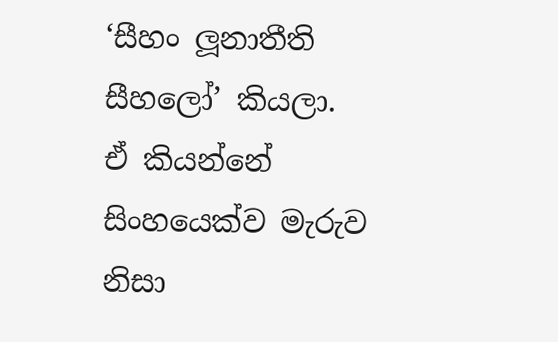‘සීහං ලූනාතීති සීහලෝ’ කියලා. ඒ කියන්නේ සිංහයෙක්ව මැරුව නිසා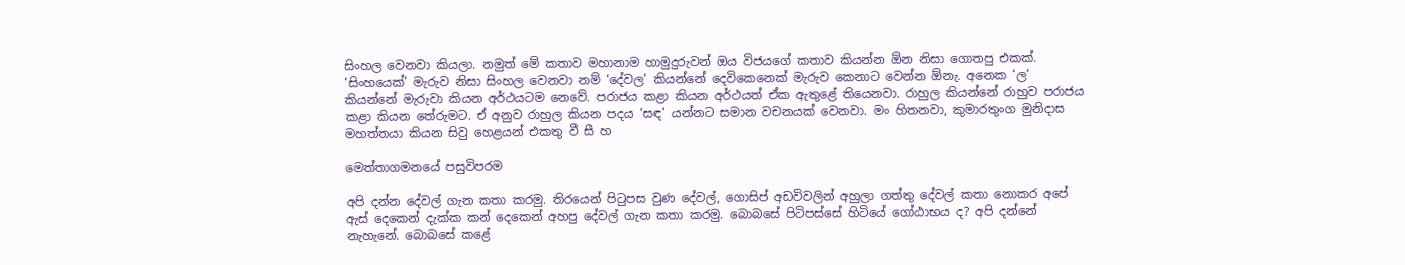සිංහල වෙනවා කියලා. නමුත් මේ කතාව මහානාම හාමුදුරුවන් ඔය විජයගේ කතාව කියන්න ඕන නිසා ගොතපු එකක්. ‘සිංහයෙක්’ මැරුව නිසා සිංහල වෙනවා නම් ‘දේවල’ කියන්නේ දෙවිකෙනෙක් මැරුව කෙනාට වෙන්න ඕනැ. අනෙක ‘ල’ කියන්නේ මැරුවා කියන අර්ථයටම නෙවේ. පරාජය කළා කියන අර්ථයත් ඒක ඇතුළේ තියෙනවා. රාහුල කියන්නේ රාහුව පරාජය කළා කියන තේරුමට. ඒ අනුව රාහුල කියන පදය ‘සඳ’ යන්නට සමාන වචනයක් වෙනවා. මං හිතනවා, කුමාරතුංග මුනිදාස මහත්තයා කියන සිවු හෙළයන් එකතු වී සී හ

මෙත්තාගමනයේ පසුවිපරම

අපි දන්න දේවල් ගැන කතා කරමු. තිරයෙන් පිටුපස වුණ දේවල්, ගොසිප් අඩවිවලින් අහුලා ගත්තු දේවල් කතා නොකර අපේ ඇස් දෙකෙන් දැක්ක කන් දෙකෙන් අහපු දේවල් ගැන කතා කරමු. බොබසේ පිටිපස්සේ හිටියේ ගෝඨාභය ද? අපි දන්නේ නැහැනේ. බොබසේ කළේ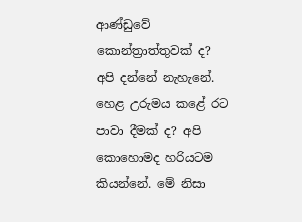ආණ්ඩුවේ කොන්ත්‍රාත්තුවක් ද? අපි දන්නේ නැහැනේ. හෙළ උරුමය කළේ රට පාවා දීමක් ද? අපි කොහොමද හරියටම කියන්නේ. මේ නිසා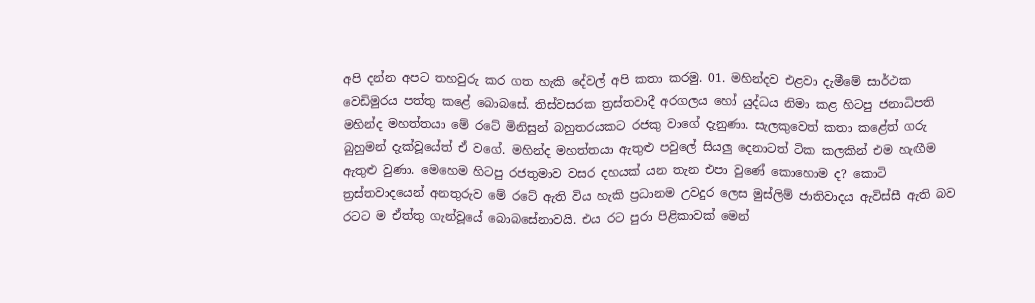අපි දන්න අපට තහවුරු කර ගත හැකි දේවල් අපි කතා කරමු. 01. මහින්දව එළවා දැමීමේ සාර්ථක වෙඩිමුරය පත්තු කළේ බොබසේ. තිස්වසරක ත්‍රස්තවාදී අරගලය හෝ යුද්ධය නිමා කළ හිටපු ජනාධිපති මහින්ද මහත්තයා මේ රටේ මිනිසුන් බහුතරයකට රජකු වාගේ දැනුණා. සැලකුවෙත් කතා කළේත් ගරු බුහුමන් දැක්වූයේත් ඒ වගේ. මහින්ද මහත්තයා ඇතුළු පවුලේ සියලු දෙනාටත් ටික කලකින් එම හැඟීම ඇතුළු වුණා. මෙහෙම හිටපු රජතුමාව වසර දහයක් යන තැන එපා වුණේ කොහොම ද? කොටි ත්‍රස්තවාදයෙන් අනතුරුව මේ රටේ ඇති විය හැකි ප්‍රධානම උවදුර ලෙස මුස්ලිම් ජාතිවාදය ඇවිස්සී ඇති බව රටට ම ඒත්තු ගැන්වූයේ බොබසේනාවයි. එය රට පුරා පිළිකාවක් මෙන්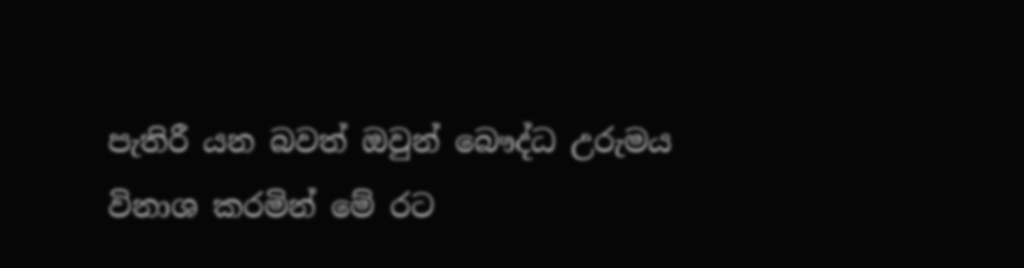පැතිරී යන බවත් ඔවුන් බෞද්ධ උරුමය විනාශ කරමින් මේ රට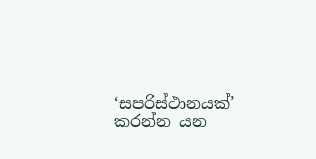‘සපරිස්ථානයක්’ කරන්න යන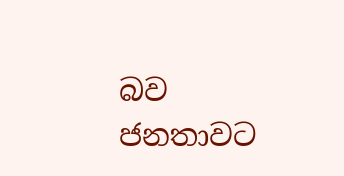බව ජනතාවට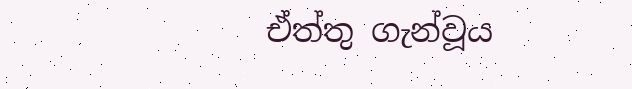ඒත්තු ගැන්වූය